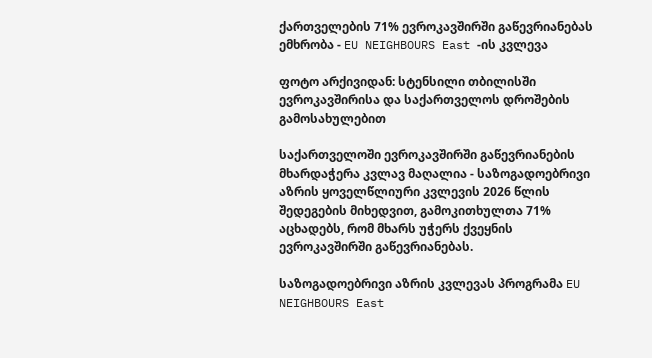ქართველების 71% ევროკავშირში გაწევრიანებას ემხრობა - EU NEIGHBOURS East -ის კვლევა

ფოტო არქივიდან: სტენსილი თბილისში ევროკავშირისა და საქართველოს დროშების გამოსახულებით

საქართველოში ევროკავშირში გაწევრიანების მხარდაჭერა კვლავ მაღალია - საზოგადოებრივი აზრის ყოველწლიური კვლევის 2026 წლის შედეგების მიხედვით, გამოკითხულთა 71% აცხადებს, რომ მხარს უჭერს ქვეყნის ევროკავშირში გაწევრიანებას.

საზოგადოებრივი აზრის კვლევას პროგრამა EU NEIGHBOURS East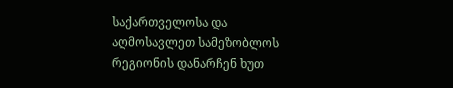საქართველოსა და აღმოსავლეთ სამეზობლოს რეგიონის დანარჩენ ხუთ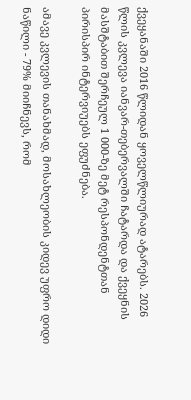ქვეყანაში 2016 წლიდან ყოველწლიურად ატარებს. 2026 წლის კვლევა იანვარ-თებერვალში ჩატარდა და ქვეყნის მასშტაბით შერჩეულ 1 000-ზე მეტ რესპონდენტთან პირისპირ ინტერვიუებს ეფუძნება.

ამავე კვლევის თანახმად, მოსახლეობის კიდევ უფრო დიდი ნაწილი - 79% მიიჩნევს, რომ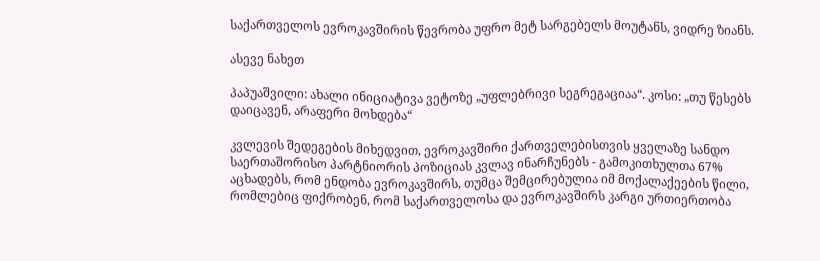საქართველოს ევროკავშირის წევრობა უფრო მეტ სარგებელს მოუტანს, ვიდრე ზიანს.

ასევე ნახეთ

პაპუაშვილი: ახალი ინიციატივა ვეტოზე „უფლებრივი სეგრეგაციაა“. კოსი: „თუ წესებს დაიცავენ, არაფერი მოხდება“

კვლევის შედეგების მიხედვით, ევროკავშირი ქართველებისთვის ყველაზე სანდო საერთაშორისო პარტნიორის პოზიციას კვლავ ინარჩუნებს - გამოკითხულთა 67% აცხადებს, რომ ენდობა ევროკავშირს, თუმცა შემცირებულია იმ მოქალაქეების წილი, რომლებიც ფიქრობენ, რომ საქართველოსა და ევროკავშირს კარგი ურთიერთობა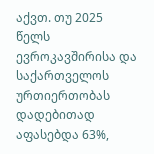აქვთ. თუ 2025 წელს ევროკავშირისა და საქართველოს ურთიერთობას დადებითად აფასებდა 63%,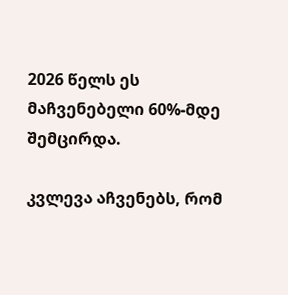2026 წელს ეს მაჩვენებელი 60%-მდე შემცირდა.

კვლევა აჩვენებს, რომ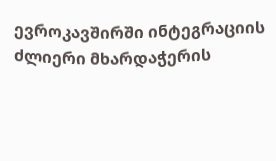ევროკავშირში ინტეგრაციის ძლიერი მხარდაჭერის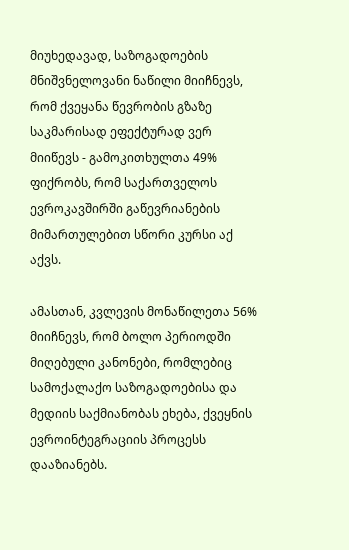მიუხედავად, საზოგადოების მნიშვნელოვანი ნაწილი მიიჩნევს, რომ ქვეყანა წევრობის გზაზე საკმარისად ეფექტურად ვერ მიიწევს - გამოკითხულთა 49% ფიქრობს, რომ საქართველოს ევროკავშირში გაწევრიანების მიმართულებით სწორი კურსი აქ აქვს.

ამასთან, კვლევის მონაწილეთა 56% მიიჩნევს, რომ ბოლო პერიოდში მიღებული კანონები, რომლებიც სამოქალაქო საზოგადოებისა და მედიის საქმიანობას ეხება, ქვეყნის ევროინტეგრაციის პროცესს დააზიანებს.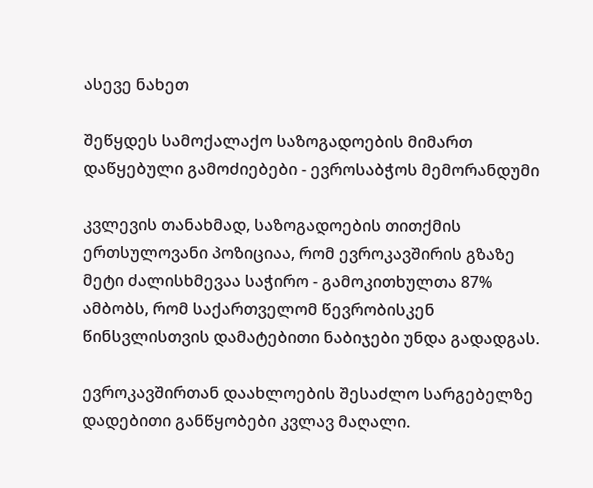ასევე ნახეთ

შეწყდეს სამოქალაქო საზოგადოების მიმართ დაწყებული გამოძიებები - ევროსაბჭოს მემორანდუმი

კვლევის თანახმად, საზოგადოების თითქმის ერთსულოვანი პოზიციაა, რომ ევროკავშირის გზაზე მეტი ძალისხმევაა საჭირო - გამოკითხულთა 87% ამბობს, რომ საქართველომ წევრობისკენ წინსვლისთვის დამატებითი ნაბიჯები უნდა გადადგას.

ევროკავშირთან დაახლოების შესაძლო სარგებელზე დადებითი განწყობები კვლავ მაღალი.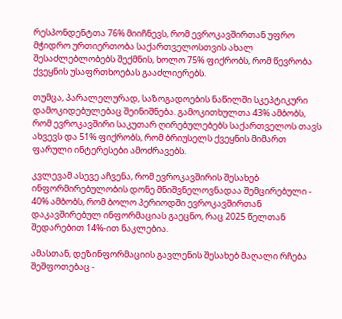რესპონდენტთა 76% მიიჩნევს, რომ ევროკავშირთან უფრო მჭიდრო ურთიერთობა საქართველოსთვის ახალ შესაძლებლობებს შექმნის, ხოლო 75% ფიქრობს, რომ წევრობა ქვეყნის უსაფრთხოებას გააძლიერებს.

თუმცა, პარალელურად, საზოგადოების ნაწილში სკეპტიკური დამოკიდებულებაც შეინიშნება. გამოკითხულთა 43% ამბობს, რომ ევროკავშირი საკუთარ ღირებულებებს საქართველოს თავს ახვევს და 51% ფიქრობს, რომ ბრიუსელს ქვეყნის მიმართ ფარული ინტერესები ამოძრავებს.

კვლევამ ასევე აჩვენა, რომ ევროკავშირის შესახებ ინფორმირებულობის დონე მნიშვნელოვნადაა შემცირებული - 40% ამბობს, რომ ბოლო პერიოდში ევროკავშირთან დაკავშირებულ ინფორმაციას გაეცნო, რაც 2025 წელთან შედარებით 14%-ით ნაკლებია.

ამასთან, დეზინფორმაციის გავლენის შესახებ მაღალი რჩება შეშფოთებაც -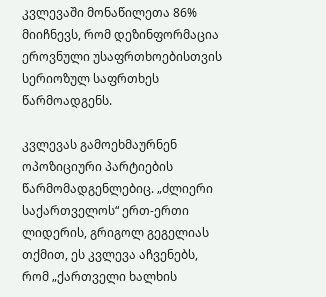კვლევაში მონაწილეთა 86% მიიჩნევს, რომ დეზინფორმაცია ეროვნული უსაფრთხოებისთვის სერიოზულ საფრთხეს წარმოადგენს.

კვლევას გამოეხმაურნენ ოპოზიციური პარტიების წარმომადგენლებიც. „ძლიერი საქართველოს“ ერთ-ერთი ლიდერის, გრიგოლ გეგელიას თქმით, ეს კვლევა აჩვენებს, რომ „ქართველი ხალხის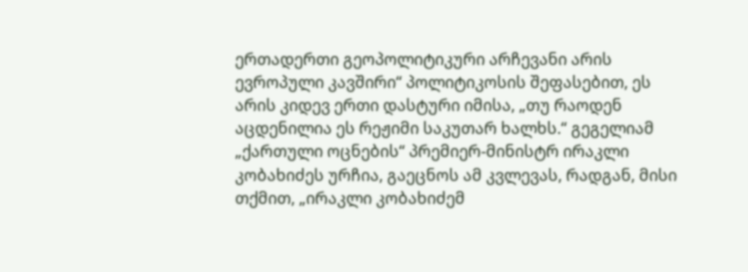ერთადერთი გეოპოლიტიკური არჩევანი არის ევროპული კავშირი“ პოლიტიკოსის შეფასებით, ეს არის კიდევ ერთი დასტური იმისა, „თუ რაოდენ აცდენილია ეს რეჟიმი საკუთარ ხალხს.“ გეგელიამ „ქართული ოცნების“ პრემიერ-მინისტრ ირაკლი კობახიძეს ურჩია, გაეცნოს ამ კვლევას, რადგან, მისი თქმით, „ირაკლი კობახიძემ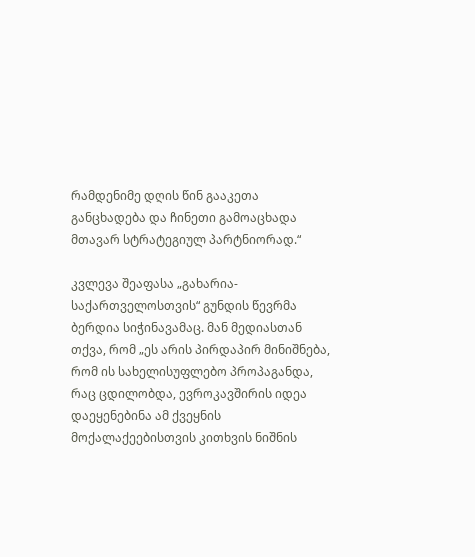რამდენიმე დღის წინ გააკეთა განცხადება და ჩინეთი გამოაცხადა მთავარ სტრატეგიულ პარტნიორად.“

კვლევა შეაფასა „გახარია-საქართველოსთვის“ გუნდის წევრმა ბერდია სიჭინავამაც. მან მედიასთან თქვა, რომ „ეს არის პირდაპირ მინიშნება, რომ ის სახელისუფლებო პროპაგანდა, რაც ცდილობდა, ევროკავშირის იდეა დაეყენებინა ამ ქვეყნის მოქალაქეებისთვის კითხვის ნიშნის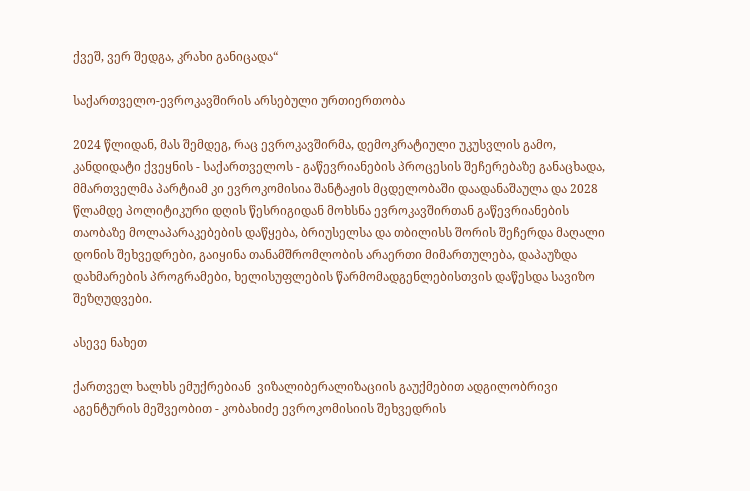ქვეშ, ვერ შედგა, კრახი განიცადა“

საქართველო-ევროკავშირის არსებული ურთიერთობა

2024 წლიდან, მას შემდეგ, რაც ევროკავშირმა, დემოკრატიული უკუსვლის გამო, კანდიდატი ქვეყნის - საქართველოს - გაწევრიანების პროცესის შეჩერებაზე განაცხადა, მმართველმა პარტიამ კი ევროკომისია შანტაჟის მცდელობაში დაადანაშაულა და 2028 წლამდე პოლიტიკური დღის წესრიგიდან მოხსნა ევროკავშირთან გაწევრიანების თაობაზე მოლაპარაკებების დაწყება, ბრიუსელსა და თბილისს შორის შეჩერდა მაღალი დონის შეხვედრები, გაიყინა თანამშრომლობის არაერთი მიმართულება, დაპაუზდა დახმარების პროგრამები, ხელისუფლების წარმომადგენლებისთვის დაწესდა სავიზო შეზღუდვები.

ასევე ნახეთ

ქართველ ხალხს ემუქრებიან  ვიზალიბერალიზაციის გაუქმებით ადგილობრივი აგენტურის მეშვეობით - კობახიძე ევროკომისიის შეხვედრის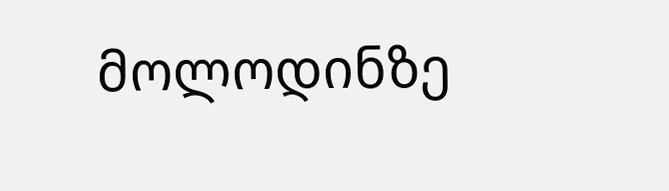მოლოდინზე